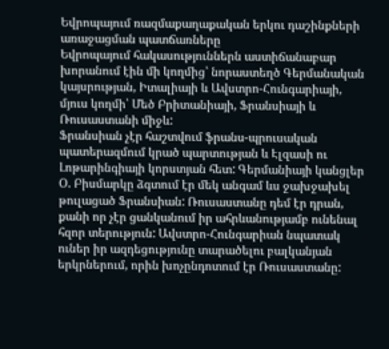Եվրոպայում ռազմաքաղաքական երկու դաշինքների առաջացման պատճառները
Եվրոպայում հակասություններն աստիճանաբար խորանում էին մի կողմից՝ նորաստեղծ Գերմանական կայսրության, Իտալիայի և Ավստրո-Հունգարիայի, մյուս կողմի՝ Մեծ Բրիտանիայի, Ֆրանսիայի և Ռուսաստանի միջև:
Ֆրանսիան չէր հաշտվում ֆրանս-պրուսական պատերազմում կրած պարտության և Էլզասի ու Լոթարինգիայի կորստյան հետ: Գերմանիայի կանցլեր Օ. Բիսմարկը ձգտում էր մեկ անգամ ևս ջախջախել թուլացած Ֆրանսիան: Ռուսաստանը դեմ էր դրան, քանի որ չէր ցանկանում իր ահրևանությամբ ունենալ հզոր տերություն: Ավստրո-Հունգարիան նպատակ ուներ իր ազդեցությունը տարածելու բալկանյան երկրներում, որին խոչընդոտում էր Ռուսաստանը: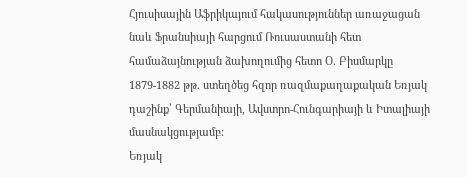Հյուսիսային Աֆրիկայում հակասություններ առաջացան նաև Ֆրանսիայի հարցում Ռուսաստանի հետ համաձայնության ձախողումից հետո Օ. Բիսմարկը 1879-1882 թթ. ստեղծեց հզոր ռազմաքաղաքական Եռյակ դաշինք՝ Գերմանիայի, Ավստրո-Հունգարիայի և Իտալիայի մասնակցությամբ:
Եռյակ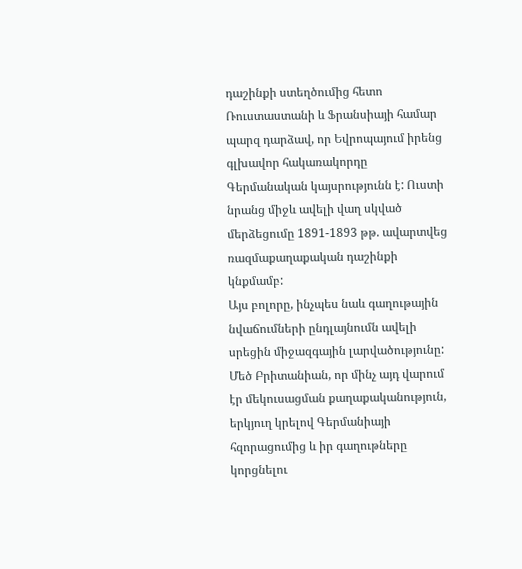դաշինքի ստեղծումից հետո Ռուստաստանի և Ֆրանսիայի համար պարզ դարձավ, որ Եվրոպայում իրենց գլխավոր հակառակորդը Գերմանական կայսրությունն է: Ուստի նրանց միջև ավելի վաղ սկված մերձեցումը 1891-1893 թթ. ավարտվեց ռազմաքաղաքական դաշինքի կնքմամբ:
Այս բոլորը, ինչպես նաև գաղութային նվաճումների ընդլայնումն ավելի սրեցին միջազգային լարվածությունը: Մեծ Բրիտանիան, որ մինչ այդ վարում էր մեկուսացման քաղաքականություն, երկյուղ կրելով Գերմանիայի հզորացումից և իր գաղութները կորցնելու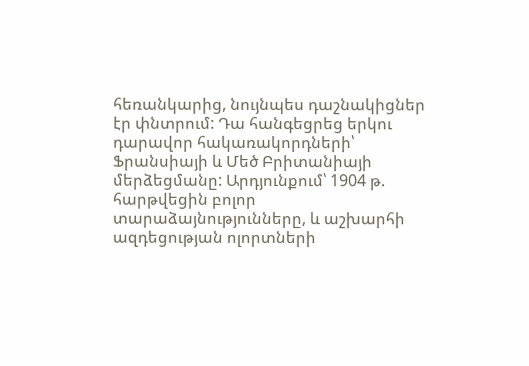հեռանկարից, նույնպես դաշնակիցներ էր փնտրում: Դա հանգեցրեց երկու դարավոր հակառակորդների՝ Ֆրանսիայի և Մեծ Բրիտանիայի մերձեցմանը: Արդյունքում՝ 1904 թ. հարթվեցին բոլոր տարաձայնությունները, և աշխարհի ազդեցության ոլորտների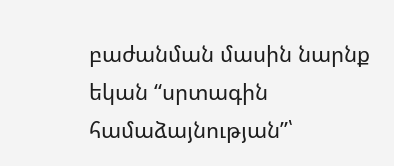բաժանման մասին նարնք եկան “սրտագին համաձայնության”՝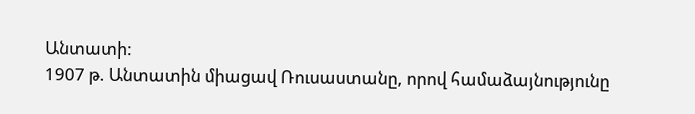Անտատի:
1907 թ. Անտատին միացավ Ռուսաստանը, որով համաձայնությունը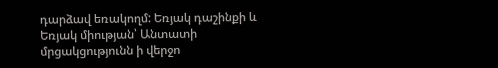դարձավ եռակողմ: Եռյակ դաշինքի և Եռյակ միության՝ Անտատի մրցակցությունն ի վերջո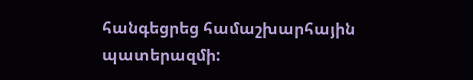հանգեցրեց համաշխարհային պատերազմի: